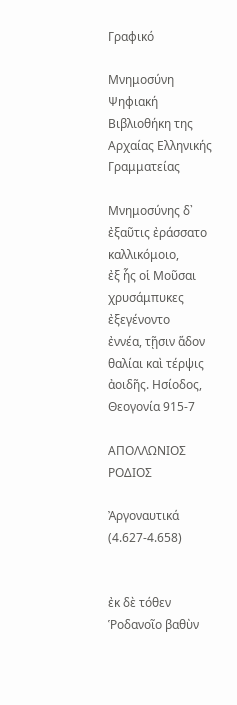Γραφικό

Μνημοσύνη
Ψηφιακή Βιβλιοθήκη της Αρχαίας Ελληνικής Γραμματείας

Μνημοσύνης δ᾽ ἐξαῦτις ἐράσσατο καλλικόμοιο,
ἐξ ἧς οἱ Μοῦσαι χρυσάμπυκες ἐξεγένοντο
ἐννέα, τῇσιν ἅδον θαλίαι καὶ τέρψις ἀοιδῆς. Ησίοδος, Θεογονία 915-7

ΑΠΟΛΛΩΝΙΟΣ ΡΟΔΙΟΣ

Ἀργοναυτικά (4.627-4.658)


ἐκ δὲ τόθεν Ῥοδανοῖο βαθὺν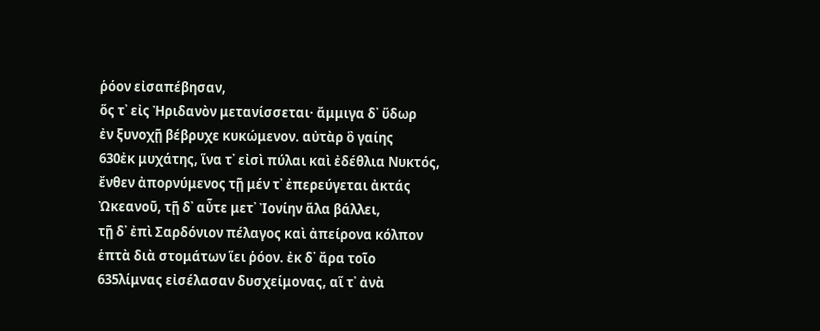ῥόον εἰσαπέβησαν,
ὅς τ᾽ εἰς Ἠριδανὸν μετανίσσεται· ἄμμιγα δ᾽ ὕδωρ
ἐν ξυνοχῇ βέβρυχε κυκώμενον. αὐτὰρ ὃ γαίης
630ἐκ μυχάτης, ἵνα τ᾽ εἰσὶ πύλαι καὶ ἐδέθλια Νυκτός,
ἔνθεν ἀπορνύμενος τῇ μέν τ᾽ ἐπερεύγεται ἀκτάς
Ὠκεανοῦ, τῇ δ᾽ αὖτε μετ᾽ Ἰονίην ἅλα βάλλει,
τῇ δ᾽ ἐπὶ Σαρδόνιον πέλαγος καὶ ἀπείρονα κόλπον
ἑπτὰ διὰ στομάτων ἵει ῥόον. ἐκ δ᾽ ἄρα τοῖο
635λίμνας εἰσέλασαν δυσχείμονας, αἵ τ᾽ ἀνὰ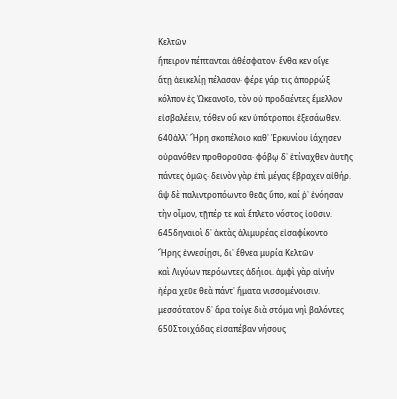Κελτῶν
ἤπειρον πέπτανται ἀθέσφατον· ἔνθα κεν οἵγε
ἄτῃ ἀεικελίῃ πέλασαν· φέρε γάρ τις ἀπορρώξ
κόλπον ἐς Ὠκεανοῖο, τὸν οὐ προδαέντες ἔμελλον
εἰσβαλέειν, τόθεν οὔ κεν ὑπότροποι ἐξεσάωθεν.
640ἀλλ᾽ Ἥρη σκοπέλοιο καθ᾽ Ἑρκυνίου ἰάχησεν
οὐρανόθεν προθοροῦσα· φόβῳ δ᾽ ἐτίναχθεν ἀυτῆς
πάντες ὁμῶς· δεινὸν γὰρ ἐπὶ μέγας ἔβραχεν αἰθήρ.
ἂψ δὲ παλιντροπόωντο θεᾶς ὕπο, καί ῥ᾽ ἐνόησαν
τὴν οἶμον, τῇπέρ τε καὶ ἔπλετο νόστος ἰοῦσιν.
645δηναιοὶ δ᾽ ἀκτὰς ἁλιμυρέας εἰσαφίκοντο
Ἥρης ἐννεσίῃσι, δι᾽ ἔθνεα μυρία Κελτῶν
καὶ Λιγύων περόωντες ἀδήιοι. ἀμφὶ γὰρ αἰνήν
ἠέρα χεῦε θεὰ πάντ᾽ ἤματα νισσομένοισιν.
μεσσότατον δ᾽ ἄρα τοίγε διὰ στόμα νηὶ βαλόντες
650Στοιχάδας εἰσαπέβαν νήσους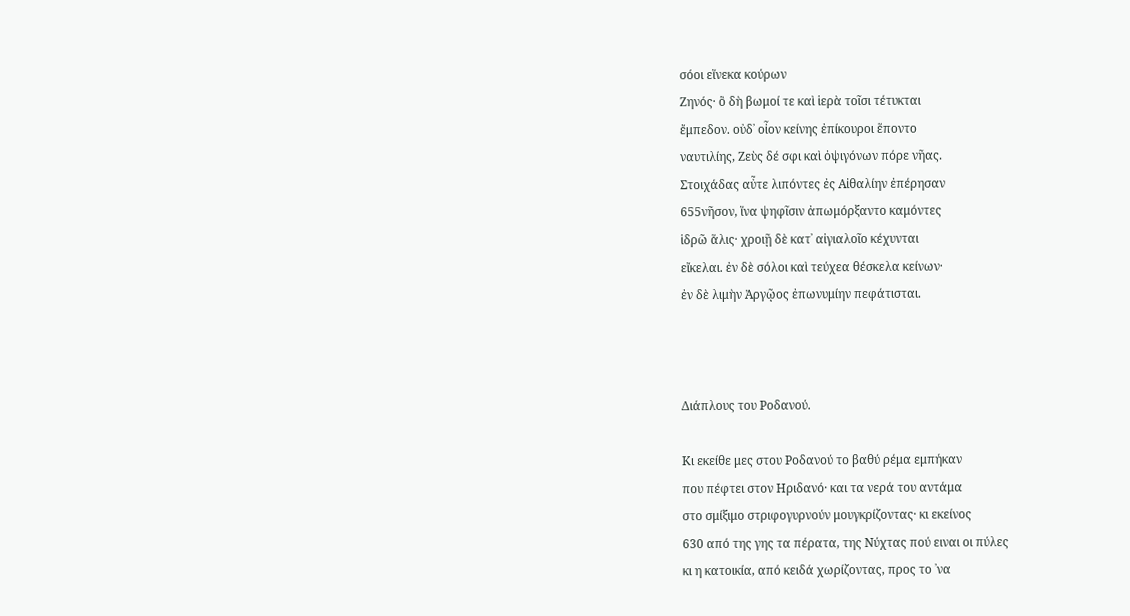σόοι εἵνεκα κούρων
Ζηνός· ὃ δὴ βωμοί τε καὶ ἱερὰ τοῖσι τέτυκται
ἔμπεδον. οὐδ᾽ οἶον κείνης ἐπίκουροι ἕποντο
ναυτιλίης, Ζεὺς δέ σφι καὶ ὀψιγόνων πόρε νῆας.
Στοιχάδας αὖτε λιπόντες ἐς Αἰθαλίην ἐπέρησαν
655νῆσον, ἵνα ψηφῖσιν ἀπωμόρξαντο καμόντες
ἱδρῶ ἅλις· χροιῇ δὲ κατ᾽ αἰγιαλοῖο κέχυνται
εἴκελαι. ἐν δὲ σόλοι καὶ τεύχεα θέσκελα κείνων·
ἐν δὲ λιμὴν Ἀργῷος ἐπωνυμίην πεφάτισται.



Διάπλους του Ροδανού.

Κι εκείθε μες στου Ροδανού το βαθύ ρέμα εμπήκαν
που πέφτει στον Ηριδανό· και τα νερά του αντάμα
στο σμίξιμο στριφογυρνούν μουγκρίζοντας· κι εκείνος
630 από της γης τα πέρατα, της Νύχτας πού ειναι οι πύλες
κι η κατοικία, από κειδά χωρίζοντας, προς το ᾽να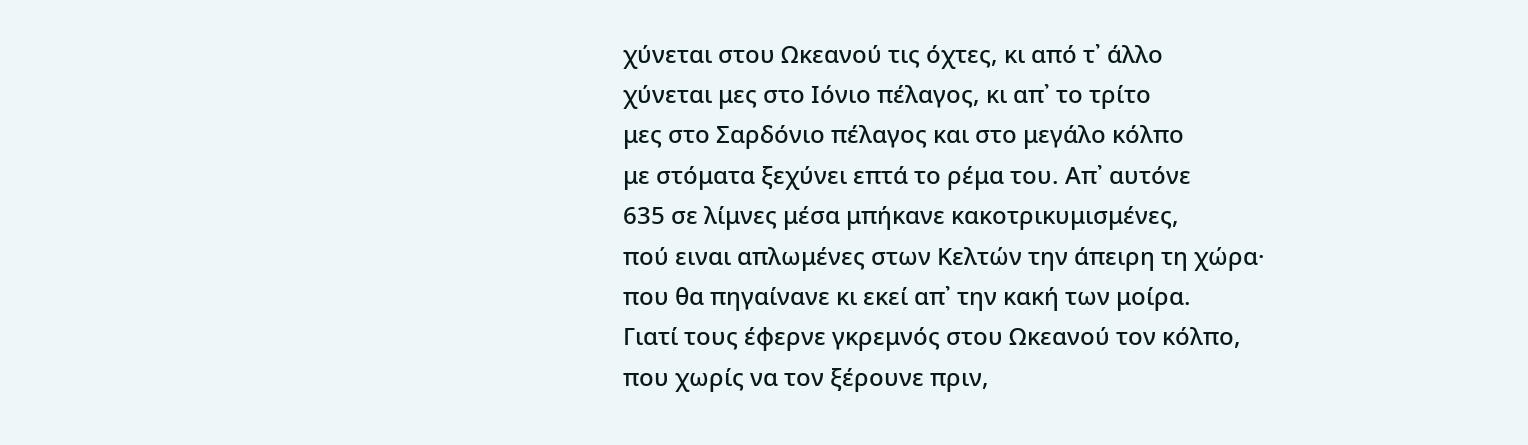χύνεται στου Ωκεανού τις όχτες, κι από τ᾽ άλλο
χύνεται μες στο Ιόνιο πέλαγος, κι απ᾽ το τρίτο
μες στο Σαρδόνιο πέλαγος και στο μεγάλο κόλπο
με στόματα ξεχύνει επτά το ρέμα του. Απ᾽ αυτόνε
635 σε λίμνες μέσα μπήκανε κακοτρικυμισμένες,
πού ειναι απλωμένες στων Κελτών την άπειρη τη χώρα·
που θα πηγαίνανε κι εκεί απ᾽ την κακή των μοίρα.
Γιατί τους έφερνε γκρεμνός στου Ωκεανού τον κόλπο,
που χωρίς να τον ξέρουνε πριν,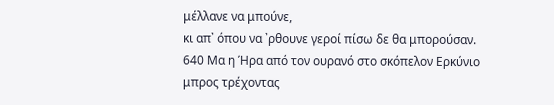μέλλανε να μπούνε,
κι απ᾽ όπου να ᾽ρθουνε γεροί πίσω δε θα μπορούσαν.
640 Μα η Ήρα από τον ουρανό στο σκόπελον Ερκύνιο
μπρος τρέχοντας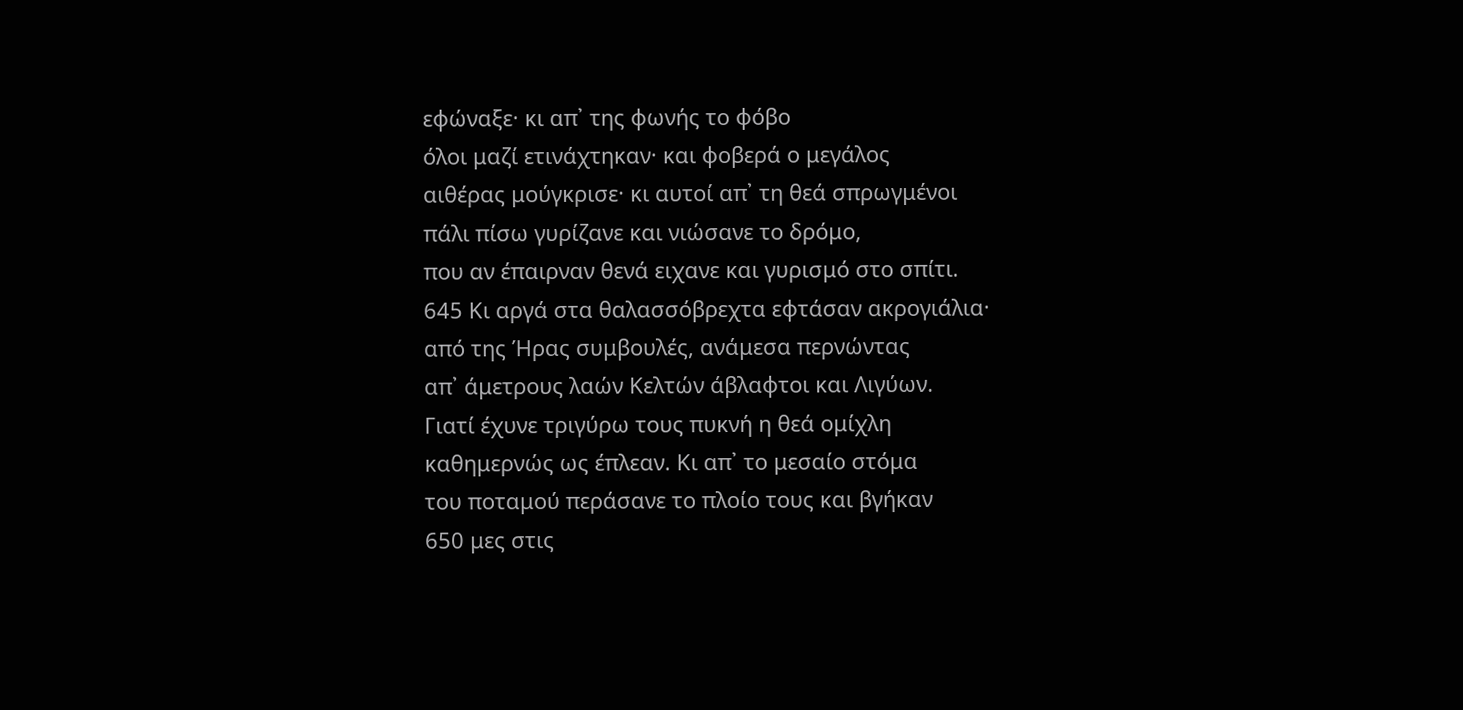εφώναξε· κι απ᾽ της φωνής το φόβο
όλοι μαζί ετινάχτηκαν· και φοβερά ο μεγάλος
αιθέρας μούγκρισε· κι αυτοί απ᾽ τη θεά σπρωγμένοι
πάλι πίσω γυρίζανε και νιώσανε το δρόμο,
που αν έπαιρναν θενά ειχανε και γυρισμό στο σπίτι.
645 Κι αργά στα θαλασσόβρεχτα εφτάσαν ακρογιάλια·
από της Ήρας συμβουλές, ανάμεσα περνώντας
απ᾽ άμετρους λαών Κελτών άβλαφτοι και Λιγύων.
Γιατί έχυνε τριγύρω τους πυκνή η θεά ομίχλη
καθημερνώς ως έπλεαν. Κι απ᾽ το μεσαίο στόμα
του ποταμού περάσανε το πλοίο τους και βγήκαν
650 μες στις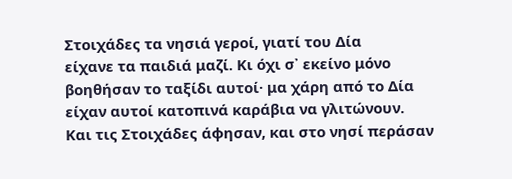Στοιχάδες τα νησιά γεροί, γιατί του Δία
είχανε τα παιδιά μαζί. Κι όχι σ᾽ εκείνο μόνο
βοηθήσαν το ταξίδι αυτοί· μα χάρη από το Δία
είχαν αυτοί κατοπινά καράβια να γλιτώνουν.
Και τις Στοιχάδες άφησαν, και στο νησί περάσαν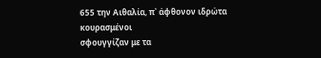655 την Αιθαλία, π᾽ άφθονον ιδρώτα κουρασμένοι
σφουγγίζαν με τα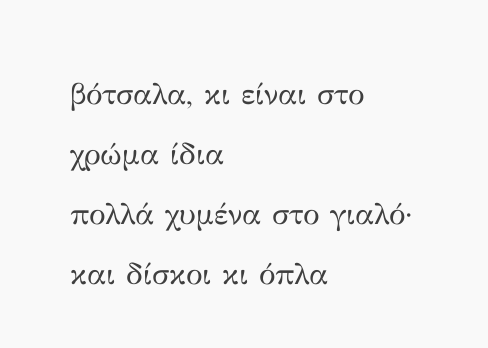βότσαλα, κι είναι στο χρώμα ίδια
πολλά χυμένα στο γιαλό· και δίσκοι κι όπλα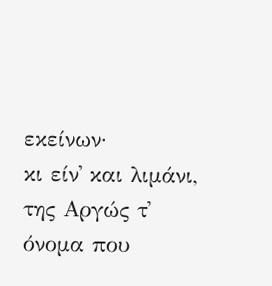εκείνων·
κι είν᾽ και λιμάνι, της Αργώς τ᾽ όνομα που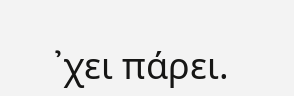᾽χει πάρει.